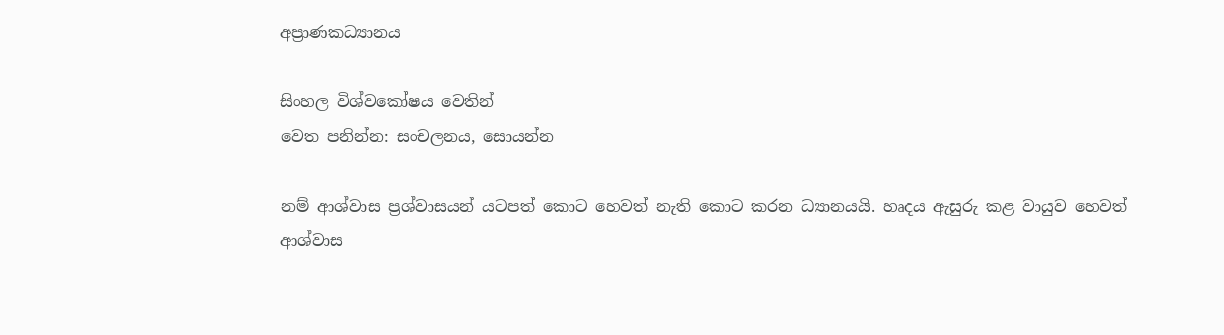අප්‍රාණකධ්‍යානය

සිංහල විශ්වකෝෂය වෙතින්
වෙත පනින්න: සංචලනය, සොයන්න

නම් ආශ්වාස ප්‍රශ්වාසයන් යටපත් කොට හෙවත් නැති කොට කරන ධ්‍යානයයි. හෘදය ඇසුරු කළ වායුව හෙවත් ආශ්වාස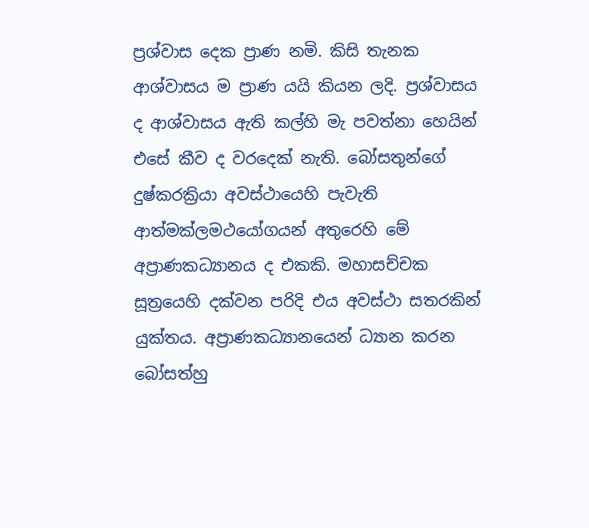ප්‍රශ්වාස දෙක ප්‍රාණ නමි. කිසි තැනක ආශ්වාසය ම ප්‍රාණ යයි කියන ලදි. ප්‍රශ්වාසය ද ආශ්වාසය ඇති කල්හි මැ පවත්නා හෙයින් එසේ කීව ද වරදෙක් නැති. බෝසතුන්ගේ දුෂ්කරක්‍රියා අවස්ථායෙහි පැවැති ආත්මක්ල‍මථයෝගයන් අතුරෙහි මේ අප්‍රාණකධ්‍යානය ද එකකි. මහාසච්චක සූත්‍රයෙහි දක්වන පරිදි එය අවස්ථා සතරකින් යුක්තය. අප්‍රාණකධ්‍යානයෙන් ධ්‍යාන කරන බෝසත්හු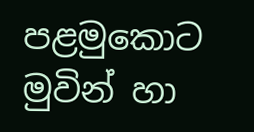පළමුකොට මුවින් හා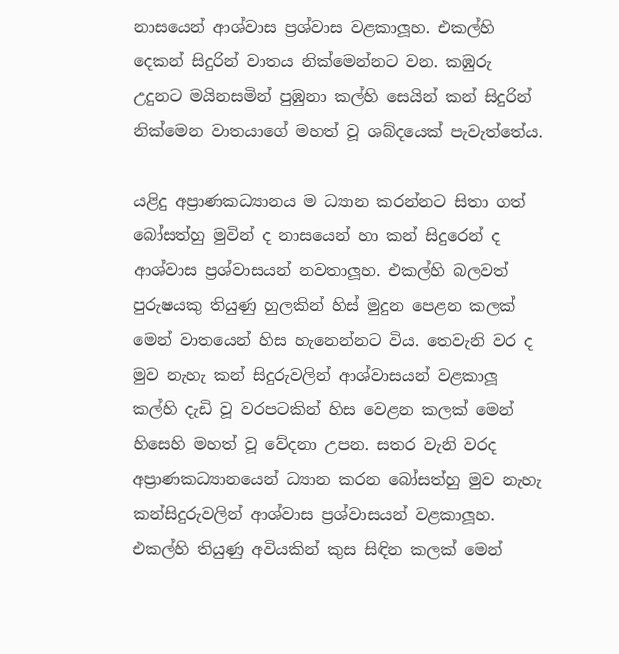නාසයෙන් ආශ්වාස ප්‍රශ්වාස වළකාලූහ. එකල්හි දෙකන් සිදුරින් වාතය නික්මෙන්නට වන. කඹුරු උදුනට මයිනසමින් පුඹුනා කල්හි සෙයින් කන් සිදුරින් නික්මෙන වාතයාගේ මහත් වූ ශබ්දයෙක් පැවැත්තේය.

යළිදු අප්‍රාණකධ්‍යානය ම ධ්‍යාන කරන්නට සිතා ගත් බෝසත්හු මුවින් ද නාසයෙන් හා කන් සිදුරෙන් ද ආශ්වාස ප්‍රශ්වාසයන් නවතාලූහ. එකල්හි බලවත් පුරුෂයකු තියුණු හුලකින් හිස් මුදුන පෙළන කලක් මෙන් වාතයෙන් හිස හැනෙන්නට විය. තෙවැනි වර ද මුව නැහැ කන් සිදුරුවලින් ආශ්වාසයන් වළකාලූ කල්හි දැඩි වූ වරපටකින් හිස වෙළන කලක් මෙන් හිසෙහි මහත් වූ වේදනා උපන. සතර වැනි වරද අප්‍රාණකධ්‍යානයෙන් ධ්‍යාන කරන බෝසත්හු මුව නැහැ කන්සිදුරුවලින් ආශ්වාස ප්‍රශ්වාසයන් වළකාලූහ. එකල්හි තියුණු අවියකින් කුස සිඳින කලක් මෙන්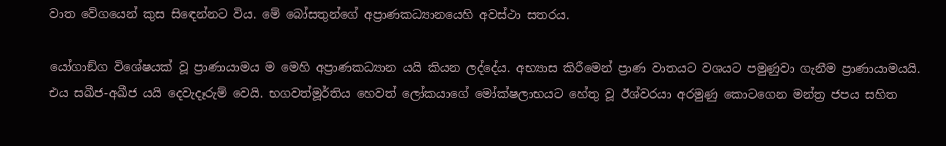වාත වේගයෙන් කුස සි‍ඳෙන්නට විය. මේ බෝසතුන්ගේ අප්‍රාණකධ්‍යානයෙහි අවස්ථා සතරය.

යෝගාඞ්ග විශේෂයක් වූ ප්‍රාණායාමය ම මෙහි අප්‍රාණකධ්‍යාන යයි කියන ලද්දේය. අභ්‍යාස කිරීමෙන් ප්‍රාණ වාතයට වශයට පමුණුවා ගැනීම ප්‍රාණායාමයයි. එය සඛීජ-අඛීජ යයි දෙවැදෑරුම් වෙයි. භගවත්මූර්තිය හෙවත් ලෝකයාගේ මෝක්ෂලාභයට හේතු වූ ඊශ්වරයා අරමුණු කොටගෙන මන්ත්‍ර ජපය සහිත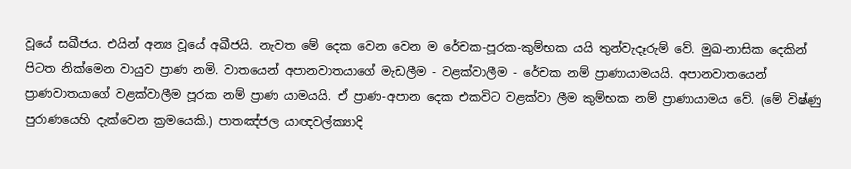වූයේ සඛීජය. එයින් අන්‍ය වූයේ අඛීජයි. නැවත මේ දෙක වෙන වෙන ම රේචක-පූරක-කුම්භක යයි තුන්වැදෑරුම් වේ. මුඛ-නාසික දෙකින් පිටත නික්මෙන වායුව ප්‍රාණ නමි. වාතයෙන් අපානවාතයාගේ මැඩලීම - වළක්වාලීම - රේචක නම් ප්‍රාණායාමයයි. අපානවාතයෙන් ප්‍රාණවාතයාගේ වළක්වාලීම පූරක නම් ප්‍රාණ යාමයයි. ඒ ප්‍රාණ-අපාන දෙක එකවිට වළක්වා ලීම කුම්භක නම් ප්‍රාණායාමය වේ. (මේ විෂ්ණු පුරාණයෙහි දැක්වෙන ක්‍රමයෙකි.) පාතඤ්ජල යාඥවල්ක්‍යාදි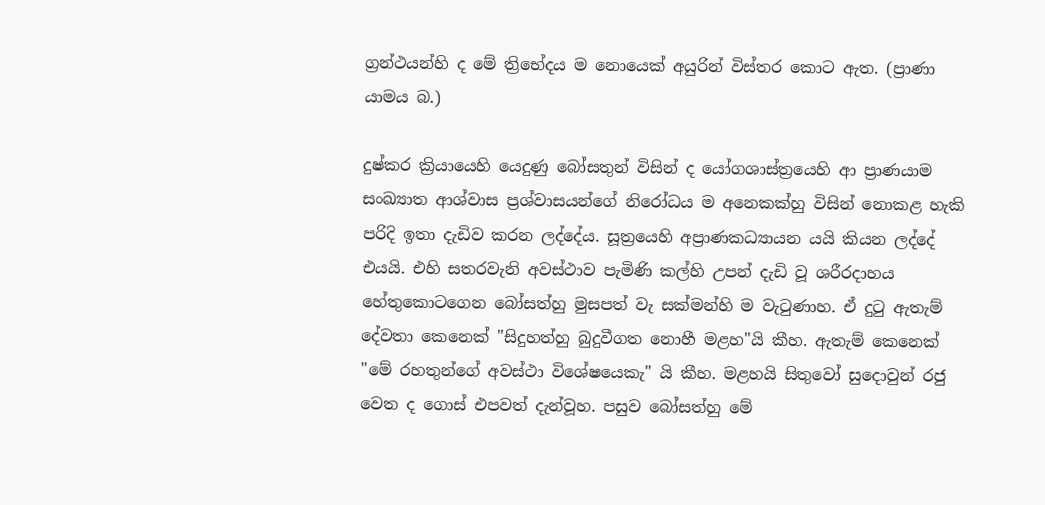ග්‍රන්ථයන්හි ද මේ ත්‍රිභේදය ම නොයෙක් අයුරින් විස්තර කොට ඇත. (ප්‍රාණා යාමය බ.)

දුෂ්කර ක්‍රියායෙහි යෙදුණු බෝසතුන් විසින් ද යෝගශාස්ත්‍රයෙහි ආ ප්‍රාණයාම සංඛ්‍යාත ආශ්වාස ප්‍රශ්වාසයන්ගේ නිරෝධය ම අනෙකක්හු විසින් නොකළ හැකි පරිදි ඉතා දැඩිව කරන ලද්දේය. සූත්‍රයෙහි අප්‍රාණකධ්‍යායන යයි කියන ලද්දේ එයයි. එහි සතරවැනි අවස්ථාව පැමිණි කල්හි උපන් දැඩි වූ ශරීරදාහය හේතුකොටගෙන බෝසත්හු මුසපත් වැ සක්මන්හි ම වැටුණාහ. ඒ දුටු ඇතැම් දේවතා කෙනෙක් "සිදුහත්හු බුදුවීගත නොහී මළහ"යි කීහ. ඇතැම් කෙනෙක් "මේ රහතුන්ගේ අවස්ථා විශේෂයෙකැ" යි කීහ. මළහයි සිතුවෝ සුදොවුන් රජු වෙත ද ගොස් එපවත් දැන්වූහ. පසුව බෝසත්හු මේ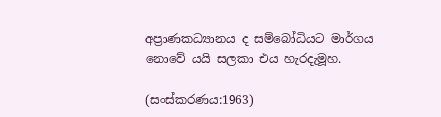අප්‍රාණකධ්‍යානය ද සම්බෝධියට මාර්ගය නොවේ යයි සලකා එය හැරදැමූහ.

(සංස්කරණය:1963)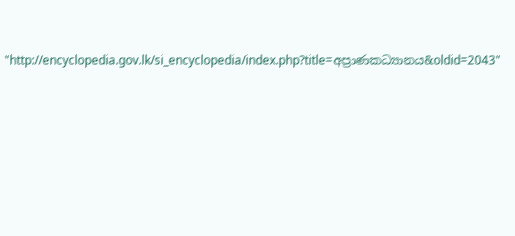"http://encyclopedia.gov.lk/si_encyclopedia/index.php?title=අප්‍රාණකධ්‍යානය&oldid=2043"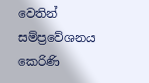වෙතින් සම්ප්‍රවේශනය කෙරිණි